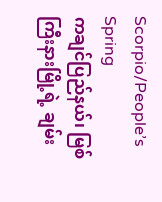Scorpio/People’s Spring
ကချင်ပြည်နယ်၊ မြစ်ကြီးနားမြို့ရဲ့ ချမ်း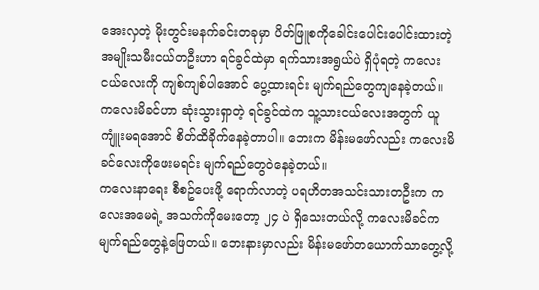အေးလှတဲ့ မိုးတွင်းမနက်ခင်းတခုမှာ ပိတ်ဖြူစကိုခေါင်းပေါင်းပေါင်းထားတဲ့ အမျိုးသမီးငယ်တဦးဟာ ရင်ခွင်ထဲမှာ ရက်သားအရွယ်ပဲ ရှိပုံရတဲ့ ကလေးငယ်လေးကို ကျစ်ကျစ်ပါအောင် ပွေ့ထားရင်း မျက်ရည်တွေကျနေခဲ့တယ်။ ကလေးမိခင်ဟာ ဆုံးသွားရှာတဲ့ ရင်ခွင်ထဲက သူ့သားငယ်လေးအတွက် ယူကျူံးမရအောင် စိတ်ထိခိုက်နေခဲ့တာပါ။ ဘေးက မိန်းမဖော်လည်း ကလေးမိခင်လေးကိုဖေးမရင်း မျက်ရည်တွေဝဲနေခဲ့တယ်။
ကလေးနာရေး စီစဥ်ပေးဖို့ ရောက်လာတဲ့ ပရဟိတအသင်းသားတဦးက ကလေးအမေရဲ့ အသက်ကိုမေးတော့ ၂၄ ပဲ ရှိသေးတယ်လို့ ကလေးမိခင်က မျက်ရည်တွေနဲ့ဖြေတယ်။ ဘေးနားမှာလည်း မိန်းမဖော်တယောက်သာတွေ့လို့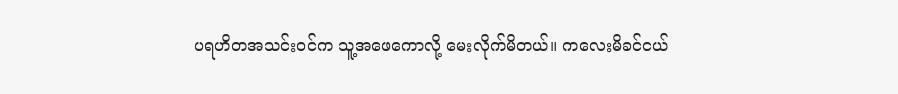ပရဟိတအသင်းဝင်က သူ့အဖေကောလို့ မေးလိုက်မိတယ်။ ကလေးမိခင်ငယ်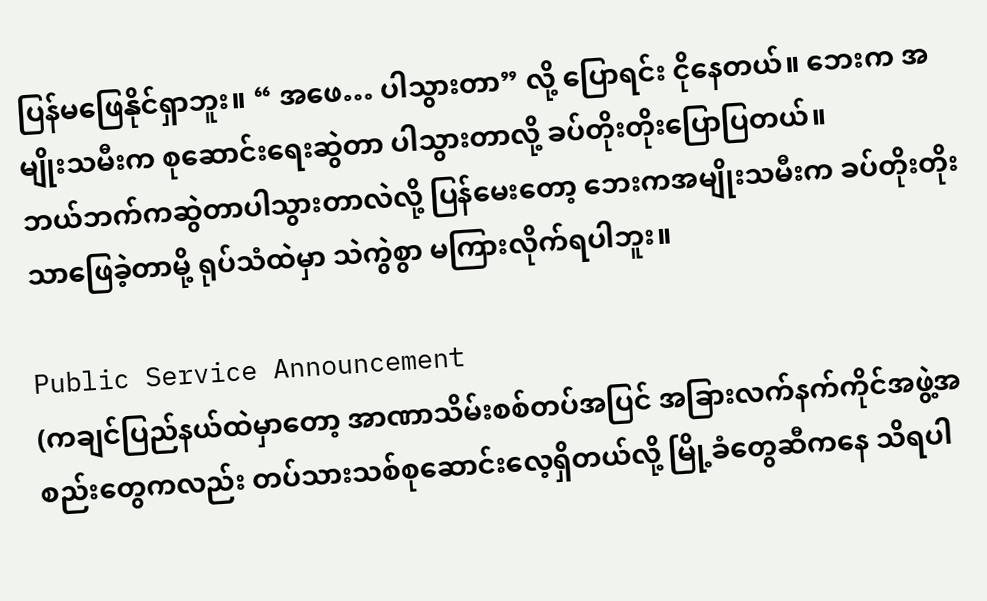ပြန်မဖြေနိုင်ရှာဘူး။ “ အဖေ… ပါသွားတာ” လို့ ပြောရင်း ငိုနေတယ်။ ဘေးက အမျိုးသမီးက စုဆောင်းရေးဆွဲတာ ပါသွားတာလို့ ခပ်တိုးတိုးပြောပြတယ်။
ဘယ်ဘက်ကဆွဲတာပါသွားတာလဲလို့ ပြန်မေးတော့ ဘေးကအမျိုးသမီးက ခပ်တိုးတိုးသာဖြေခဲ့တာမို့ ရုပ်သံထဲမှာ သဲကွဲစွာ မကြားလိုက်ရပါဘူး။

Public Service Announcement
(ကချင်ပြည်နယ်ထဲမှာတော့ အာဏာသိမ်းစစ်တပ်အပြင် အခြားလက်နက်ကိုင်အဖွဲ့အစည်းတွေကလည်း တပ်သားသစ်စုဆောင်းလေ့ရှိတယ်လို့ မြို့ခံတွေဆီကနေ သိရပါ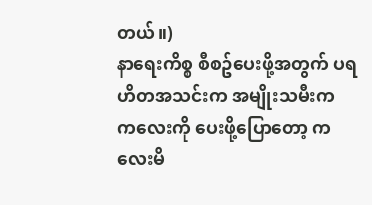တယ်။)
နာရေးကိစ္စ စီစဥ်ပေးဖို့အတွက် ပရဟိတအသင်းက အမျိုးသမီးက ကလေးကို ပေးဖို့ပြောတော့ ကလေးမိ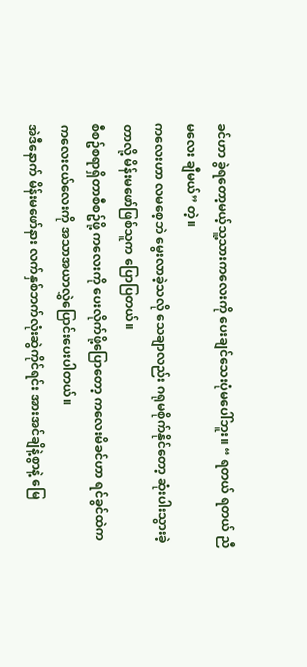ခင်ဟာ ခွဲရတော့မယ့်သူ့သားကလေးကို ပေးချင်သေးပုံမပေါ်ဘူး။ “ ရတယ် ရတယ် ညီမလေး ချီမယ်” တဲ့။
ကလေးဟာ လမစေ့ဘဲ မွေးလာခဲ့သလို သေချာလည်း ဂရုမစိုက်နိုင်တော့ ဆုံးပါးသွားခဲ့တာလို့ မိန်းမဖော်ဖြစ်သူက ပြောပြတယ်။
စီစဥ်စရာရှိတာစီစဥ်ဖို့ ကလေးကို ပေးလိုက်ဖို့ပြောတော့ ကလေးမိခင်ဟာ ရင်ခွင်ထဲက ကလေးငယ်လေးကို အသာအယာလွှဲပြောင်းပေးပါတယ်။
အဲဒီနောက် မိန်းမဖော်နား လက်နှစ်ဘက်လုံးဆွဲကိုင်ရင်း အားအင်ချိနဲ့စွာနဲ့ မြေ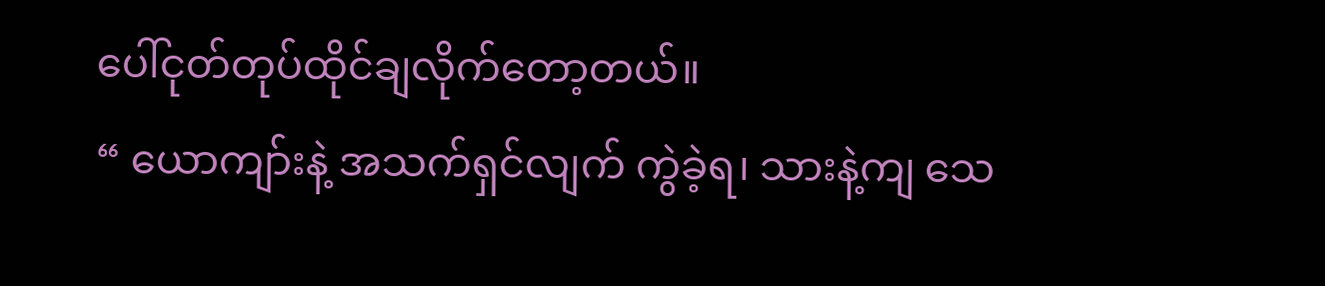ပေါ်ငုတ်တုပ်ထိုင်ချလိုက်တော့တယ်။
“ ယောကျာ်းနဲ့ အသက်ရှင်လျက် ကွဲခဲ့ရ၊ သားနဲ့ကျ သေ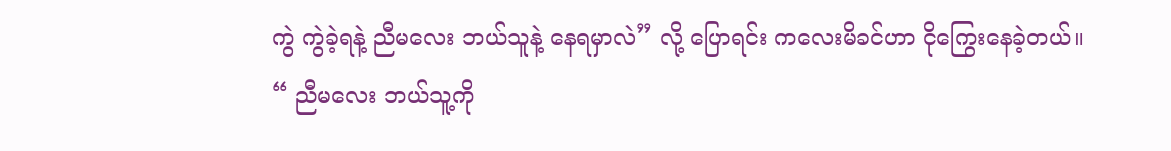ကွဲ ကွဲခဲ့ရနဲ့ ညီမလေး ဘယ်သူနဲ့ နေရမှာလဲ” လို့ ပြောရင်း ကလေးမိခင်ဟာ ငိုကြွေးနေခဲ့တယ်။
“ ညီမလေး ဘယ်သူ့ကို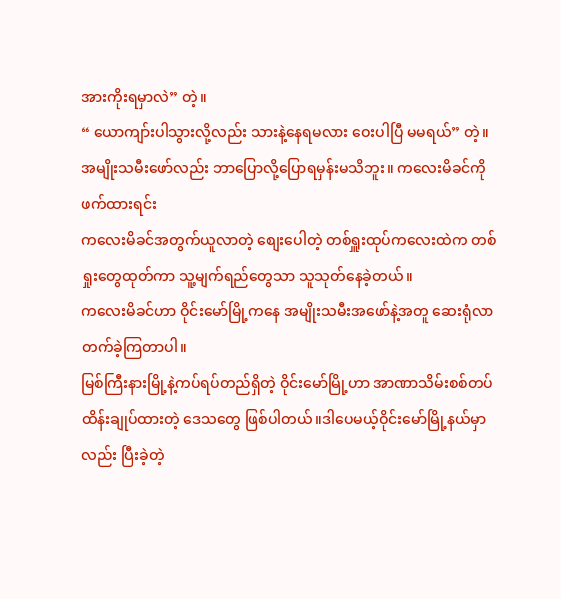အားကိုးရမှာလဲ” တဲ့။
“ ယောကျာ်းပါသွားလို့လည်း သားနဲ့နေရမလား ဝေးပါပြီ မမရယ်” တဲ့။
အမျိုးသမီးဖော်လည်း ဘာပြောလို့ပြောရမှန်းမသိဘူး။ ကလေးမိခင်ကိုဖက်ထားရင်း
ကလေးမိခင်အတွက်ယူလာတဲ့ စျေးပေါတဲ့ တစ်ရှူးထုပ်ကလေးထဲက တစ်ရှုးတွေထုတ်ကာ သူ့မျက်ရည်တွေသာ သူသုတ်နေခဲ့တယ်။
ကလေးမိခင်ဟာ ဝိုင်းမော်မြို့ကနေ အမျိုးသမီးအဖော်နဲ့အတူ ဆေးရုံလာတက်ခဲ့ကြတာပါ။
မြစ်ကြီးနားမြို့နဲ့ကပ်ရပ်တည်ရှိတဲ့ ဝိုင်းမော်မြို့ဟာ အာဏာသိမ်းစစ်တပ် ထိန်းချုပ်ထားတဲ့ ဒေသတွေ ဖြစ်ပါတယ်။ဒါပေမယ့်ဝိုင်းမော်မြို့နယ်မှာလည်း ပြီးခဲ့တဲ့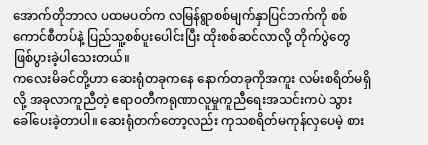အောက်တိုဘာလ ပထမပတ်က လမြန်ရွာစစ်မျက်နှာပြင်ဘက်ကို စစ်ကောင်စီတပ်နဲ့ ပြည်သူ့စစ်ပူးပေါင်းပြီး ထိုးစစ်ဆင်လာလို့ တိုက်ပွဲတွေ ဖြစ်ပွားခဲ့ပါသေးတယ်။
ကလေးမိခင်တို့ဟာ ဆေးရုံတခုကနေ နောက်တခုကိုအကူး လမ်းစရိတ်မရှိလို့ အခုလာကူညီတဲ့ ဧရာဝတီကရုဏာလူမှုကူညီရေးအသင်းကပဲ သွားခေါ်ပေးခဲ့တာပါ။ ဆေးရုံတက်တော့လည်း ကုသစရိတ်မကုန်လှပေမဲ့ စား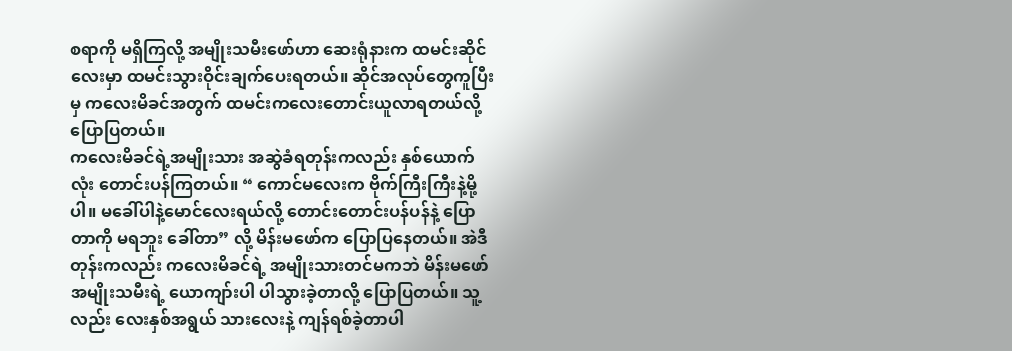စရာကို မရှိကြလို့ အမျိုးသမီးဖော်ဟာ ဆေးရုံနားက ထမင်းဆိုင်လေးမှာ ထမင်းသွားဝိုင်းချက်ပေးရတယ်။ ဆိုင်အလုပ်တွေကူပြီးမှ ကလေးမိခင်အတွက် ထမင်းကလေးတောင်းယူလာရတယ်လို့ ပြောပြတယ်။
ကလေးမိခင်ရဲ့အမျိုးသား အဆွဲခံရတုန်းကလည်း နှစ်ယောက်လုံး တောင်းပန်ကြတယ်။ “ ကောင်မလေးက ဗိုက်ကြီးကြီးနဲ့မို့ပါ။ မခေါ်ပါနဲ့မောင်လေးရယ်လို့ တောင်းတောင်းပန်ပန်နဲ့ ပြောတာကို မရဘူး ခေါ်တာ” လို့ မိန်းမဖော်က ပြောပြနေတယ်။ အဲဒီတုန်းကလည်း ကလေးမိခင်ရဲ့ အမျိုးသားတင်မကဘဲ မိန်းမဖော်အမျိုးသမီးရဲ့ ယောကျာ်းပါ ပါသွားခဲ့တာလို့ ပြောပြတယ်။ သူ့လည်း လေးနှစ်အရွယ် သားလေးနဲ့ ကျန်ရစ်ခဲ့တာပါ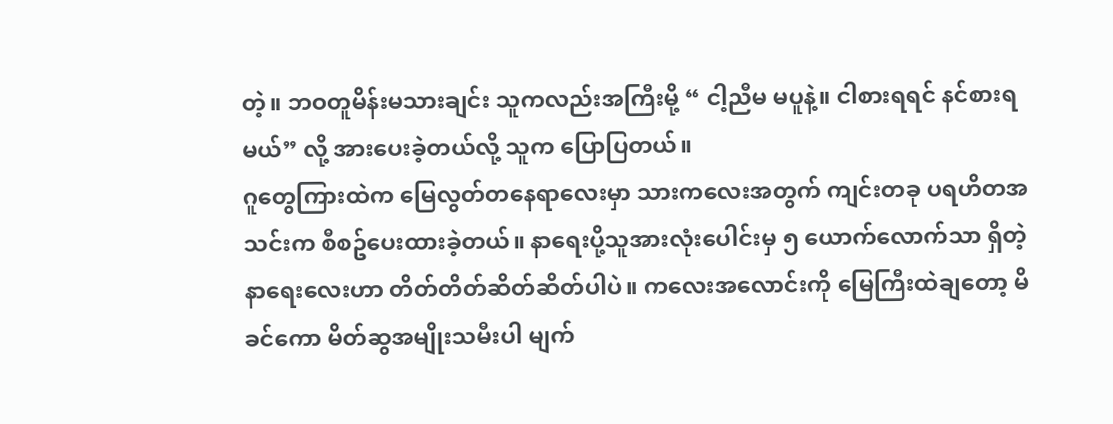တဲ့။ ဘဝတူမိန်းမသားချင်း သူကလည်းအကြီးမို့ “ ငါ့ညီမ မပူနဲ့။ ငါစားရရင် နင်စားရမယ်” လို့ အားပေးခဲ့တယ်လို့ သူက ပြောပြတယ်။
ဂူတွေကြားထဲက မြေလွတ်တနေရာလေးမှာ သားကလေးအတွက် ကျင်းတခု ပရဟိတအသင်းက စီစဥ်ပေးထားခဲ့တယ်။ နာရေးပို့သူအားလုံးပေါင်းမှ ၅ ယောက်လောက်သာ ရှိတဲ့ နာရေးလေးဟာ တိတ်တိတ်ဆိတ်ဆိတ်ပါပဲ။ ကလေးအလောင်းကို မြေကြီးထဲချတော့ မိခင်ကော မိတ်ဆွအမျိုးသမီးပါ မျက်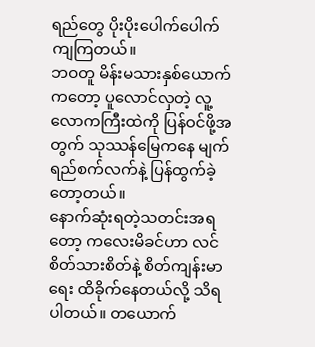ရည်တွေ ပိုးပိုးပေါက်ပေါက် ကျကြတယ်။
ဘဝတူ မိန်းမသားနှစ်ယောက်ကတော့ ပူလောင်လှတဲ့ လူ့လောကကြီးထဲကို ပြန်ဝင်ဖို့အတွက် သုဿန်မြေကနေ မျက်ရည်စက်လက်နဲ့ ပြန်ထွက်ခဲ့တော့တယ်။
နောက်ဆုံးရတဲ့သတင်းအရတော့ ကလေးမိခင်ဟာ လင်စိတ်သားစိတ်နဲ့ စိတ်ကျန်းမာရေး ထိခိုက်နေတယ်လို့ သိရပါတယ်။ တယောက်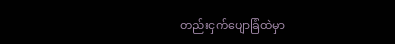တည်းငှက်ပျောခြံထဲမှာ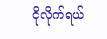ငိုလိုက်ရယ်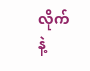လိုက်နဲ့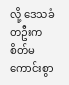လို့ ဒေသခံတဦးက စိတ်မကောင်းစွာ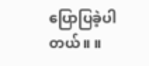ပြောပြခဲ့ပါတယ်။ ။